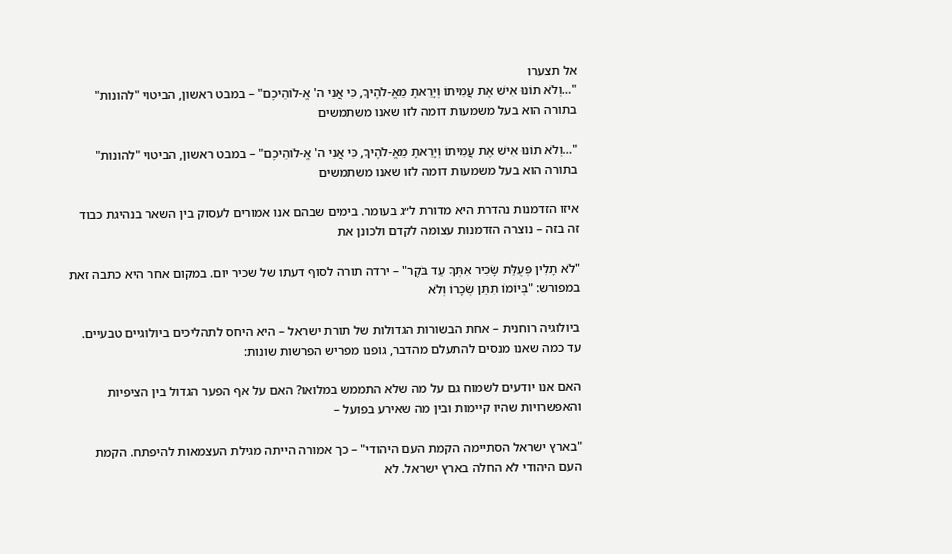אל תצערו
"…וְלֹא תוֹנוּ אִישׁ אֶת עֲמִיתוֹ וְיָרֵאתָ מֵאֱ-לֹהֶיךָ, כִּי אֲנִי ה' אֱ-לֹוהֵיכֶם" – במבט ראשון, הביטוי "להונות" בתורה הוא בעל משמעות דומה לזו שאנו משתמשים

"…וְלֹא תוֹנוּ אִישׁ אֶת עֲמִיתוֹ וְיָרֵאתָ מֵאֱ-לֹהֶיךָ, כִּי אֲנִי ה' אֱ-לֹוהֵיכֶם" – במבט ראשון, הביטוי "להונות" בתורה הוא בעל משמעות דומה לזו שאנו משתמשים

איזו הזדמנות נהדרת היא מדורת ל״ג בעומר. בימים שבהם אנו אמורים לעסוק בין השאר בנהיגת כבוד זה בזה – נוצרה הזדמנות עצומה לקדם ולכונן את

"לֹא תָלִין פְּעֻלַּת שָׂכִיר אִתְּךָ עַד בֹּקֶר" – ירדה תורה לסוף דעתו של שכיר יום. במקום אחר היא כתבה זאת במפורש: "בְּיוֹמוֹ תִתֵּן שְׂכָרוֹ וְלֹא

ביולוגיה רוחנית – אחת הבשורות הגדולות של תורת ישראל – היא היחס לתהליכים ביולוגיים טבעיים. עד כמה שאנו מנסים להתעלם מהדבר, גופנו מפריש הפרשות שונות:

האם אנו יודעים לשמוח גם על מה שלא התממש במלואו? האם על אף הפער הגדול בין הציפיות והאפשרויות שהיו קיימות ובין מה שאירע בפועל –

"בארץ ישראל הסתיימה הקמת העם היהודי" – כך אמורה הייתה מגילת העצמאות להיפתח. הקמת העם היהודי לא החלה בארץ ישראל. לא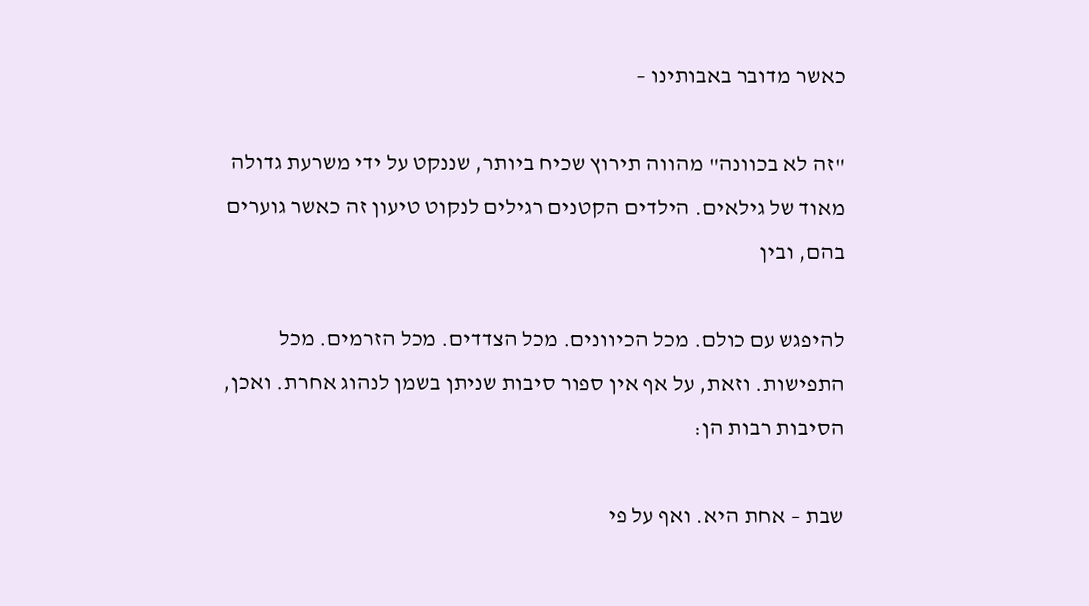כאשר מדובר באבותינו –

"זה לא בכוונה" מהווה תירוץ שכיח ביותר, שננקט על ידי משרעת גדולה מאוד של גילאים. הילדים הקטנים רגילים לנקוט טיעון זה כאשר גוערים בהם, ובין

להיפגש עם כולם. מכל הכיוונים. מכל הצדדים. מכל הזרמים. מכל התפישות. וזאת, על אף אין ספור סיבות שניתן בשמן לנהוג אחרת. ואכן, הסיבות רבות הן:

שבת – אחת היא. ואף על פי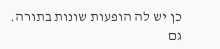כן יש לה הופעות שונות בתורה. גם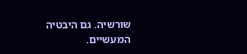שורשיה. גם היבטיה המעשיים.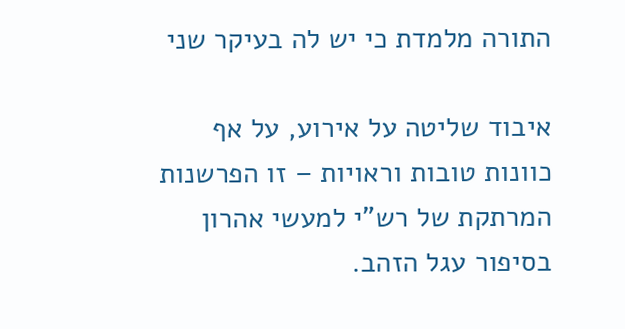התורה מלמדת כי יש לה בעיקר שני

איבוד שליטה על אירוע, על אף כוונות טובות וראויות – זו הפרשנות המרתקת של רש"י למעשי אהרון בסיפור עגל הזהב.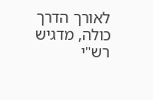לאורך הדרך כולה, מדגיש רש"י